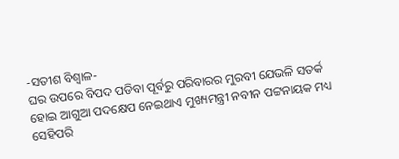-ସତୀଶ ବିଶ୍ୱାଳ-
ଘର ଉପରେ ବିପଦ ପଡିବା ପୂର୍ବରୁ ପରିବାରର ମୁରବୀ ଯେଭଳି ସତର୍କ ହୋଇ ଆଗୁଆ ପଦକ୍ଷେପ ନେଇଥାଏ ମୁଖ୍ୟମନ୍ତ୍ରୀ ନବୀନ ପଟ୍ଟନାୟକ ମଧ୍ୟ ସେହିପରି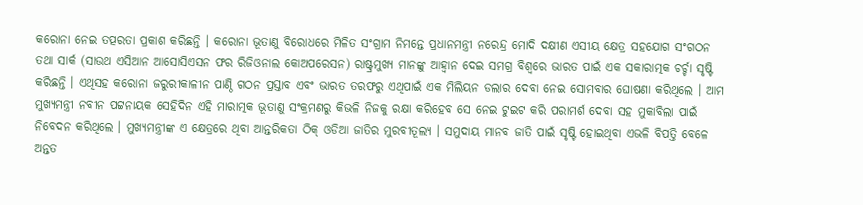କରୋନା ନେଇ ତତ୍ପରତା ପ୍ରକାଶ କରିଛନ୍ତି । କରୋନା ଭୂତାଣୁ ବିରୋଧରେ ମିଳିତ ସଂଗ୍ରାମ ନିମନ୍ତେ ପ୍ରଧାନମନ୍ତ୍ରୀ ନରେନ୍ଦ୍ର ମୋଦି ଦକ୍ଷୀଣ ଏସୀୟ କ୍ଷେତ୍ର ସହଯୋଗ ସଂଗଠନ ତଥା ସାର୍କ (ସାଉଥ ଏସିଆନ ଆସୋସିଏସନ ଫର ରିଜିଓନାଲ କୋଅପରେସନ) ରାଷ୍ଟ୍ରମୁଖ୍ୟ ମାନଙ୍କୁ ଆହ୍ୱାନ ଦେଇ ସମଗ୍ର ବିଶ୍ୱରେ ଭାରତ ପାଇଁ ଏକ ସକାରାତ୍ମକ ଚର୍ଚ୍ଚା ସୃଷ୍ଟି କରିଛନ୍ତି । ଏଥିସହ କରୋନା ଜରୁରୀକାଳୀନ ପାଣ୍ଠି ଗଠନ ପ୍ରସ୍ତାବ ଏବଂ ଭାରତ ତରଫରୁ ଏଥିପାଇଁ ଏକ ମିଲିୟନ ଡଲାର ଦେବା ନେଇ ସୋମବାର ଘୋଷଣା କରିଥିଲେ । ଆମ ମୁଖ୍ୟମନ୍ତ୍ରୀ ନବୀନ ପଟ୍ଟନାୟକ ସେହିଦିନ ଏହି ମାରାତ୍ମକ ଭୂତାଣୁ ସଂକ୍ରମଣରୁ କିଭଳି ନିଜକୁ ରକ୍ଷା କରିହେବ ସେ ନେଇ ଟୁଇଟ କରି ପରାମର୍ଶ ଦେବା ସହ ମୁକାବିଲା ପାଇଁ ନିବେଦନ କରିଥିଲେ । ମୁଖ୍ୟମନ୍ତ୍ରୀଙ୍କ ଏ କ୍ଷେତ୍ରରେ ଥିବା ଆନ୍ତରିକତା ଠିକ୍ ଓଡିଆ ଜାତିର ମୁରବୀତୂଲ୍ୟ । ସମୁଦାୟ ମାନବ ଜାତି ପାଇଁ ସୃଷ୍ଟି ହୋଇଥିବା ଏଭଳି ବିପତ୍ତି ବେଳେ ଅନ୍ତତ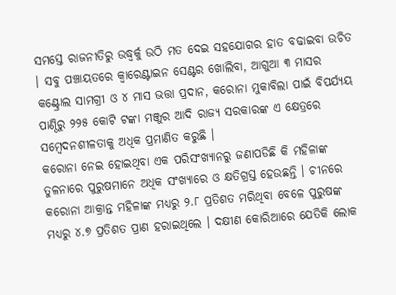ସମସ୍ତେ ରାଜନୀତିରୁ ଉଦ୍ଧ୍ୱର୍କୁ ଉଠି ମତ ଦେଇ ସହଯୋଗର ହାତ ବଢାଇବା ଉଚିତ । ସବୁ ପଞ୍ଚାୟତରେ କ୍ୱାରେଣ୍ଟାଇନ ସେଣ୍ଟର ଖୋଲିବା, ଆଗୁଆ ୩ ମାସର କଣ୍ଟ୍ରୋଲ ସାମଗ୍ରୀ ଓ ୪ ମାସ ଭତ୍ତା ପ୍ରଦାନ, କରୋନା ମୁକାବିଲା ପାଇଁ ବିପର୍ଯ୍ୟୟ ପାଣ୍ଠିରୁ ୨୨୫ କୋଟି ଟଙ୍କା ମଞ୍ଜୁର ଆଦି ରାଜ୍ୟ ସରକାରଙ୍କ ଏ କ୍ଷେତ୍ରରେ ସମ୍ବେଦନଶୀଳତାକୁ ଅଧିକ ପ୍ରମାଣିତ କରୁଛି ।
କରୋନା ନେଇ ହୋଇଥିବା ଏକ ପରିସଂଖ୍ୟାନରୁ ଜଣାପଡିଛି କି ମହିଳାଙ୍କ ତୁଳନାରେ ପୁରୁଷମାନେ ଅଧିକ ସଂଖ୍ୟାରେ ଓ କ୍ଷତିଗ୍ରସ୍ତ ହେଉଛନ୍ତି । ଚୀନରେ କରୋନା ଆକ୍ରାନ୍ତ ମହିଳାଙ୍କ ମଧ୍ୟରୁ ୨.୮ ପ୍ରତିଶତ ମରିଥିବା ବେଳେ ପୁରୁଷଙ୍କ ମଧ୍ୟରୁ ୪.୭ ପ୍ରତିଶତ ପ୍ରାଣ ହରାଇଥିଲେ । ଦକ୍ଷୀଣ କୋରିଆରେ ଯେତିକି ଲୋକ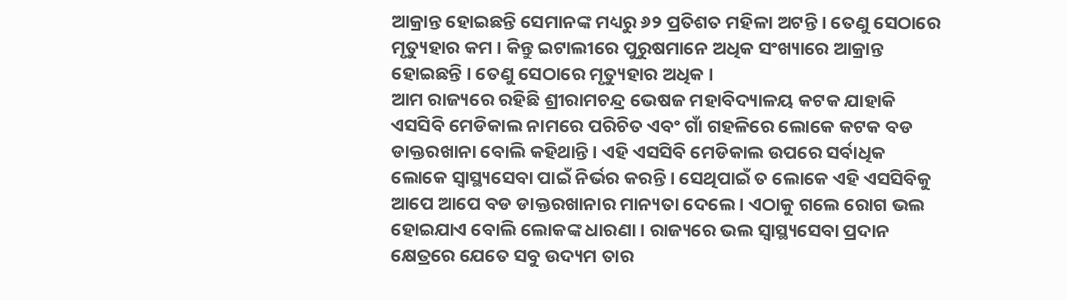ଆକ୍ରାନ୍ତ ହୋଇଛନ୍ତି ସେମାନଙ୍କ ମଧ୍ୟରୁ ୬୨ ପ୍ରତିଶତ ମହିଳା ଅଟନ୍ତି । ତେଣୁ ସେଠାରେ ମୃତ୍ୟୁହାର କମ । କିନ୍ତୁ ଇଟାଲୀରେ ପୁରୁଷମାନେ ଅଧିକ ସଂଖ୍ୟାରେ ଆକ୍ରାନ୍ତ ହୋଇଛନ୍ତି । ତେଣୁ ସେଠାରେ ମୃତ୍ୟୁହାର ଅଧିକ ।
ଆମ ରାଜ୍ୟରେ ରହିଛି ଶ୍ରୀରାମଚନ୍ଦ୍ର ଭେଷଜ ମହାବିଦ୍ୟାଳୟ କଟକ ଯାହାକି ଏସସିବି ମେଡିକାଲ ନାମରେ ପରିଚିତ ଏବଂ ଗାଁ ଗହଳିରେ ଲୋକେ କଟକ ବଡ ଡାକ୍ତରଖାନା ବୋଲି କହିଥାନ୍ତି । ଏହି ଏସସିବି ମେଡିକାଲ ଉପରେ ସର୍ବାଧିକ ଲୋକେ ସ୍ୱାସ୍ଥ୍ୟସେବା ପାଇଁ ନିର୍ଭର କରନ୍ତି । ସେଥିପାଇଁ ତ ଲୋକେ ଏହି ଏସସିବିକୁ ଆପେ ଆପେ ବଡ ଡାକ୍ତରଖାନାର ମାନ୍ୟତା ଦେଲେ । ଏଠାକୁ ଗଲେ ରୋଗ ଭଲ ହୋଇଯାଏ ବୋଲି ଲୋକଙ୍କ ଧାରଣା । ରାଜ୍ୟରେ ଭଲ ସ୍ୱାସ୍ଥ୍ୟସେବା ପ୍ରଦାନ କ୍ଷେତ୍ରରେ ଯେତେ ସବୁ ଉଦ୍ୟମ ତାର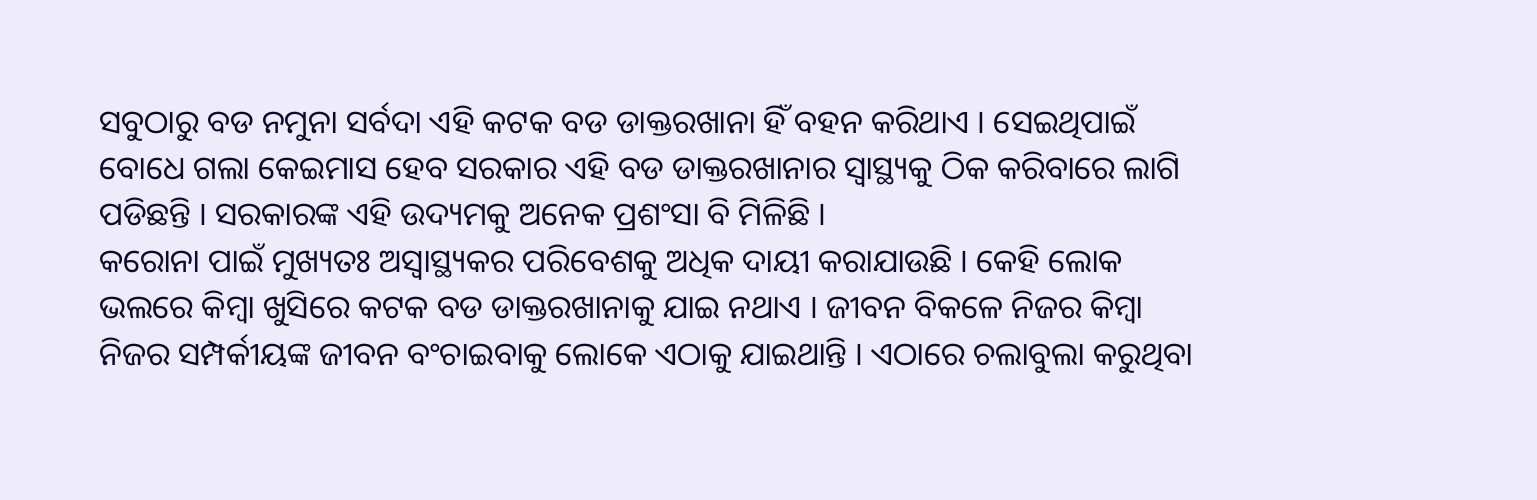ସବୁଠାରୁ ବଡ ନମୁନା ସର୍ବଦା ଏହି କଟକ ବଡ ଡାକ୍ତରଖାନା ହିଁ ବହନ କରିଥାଏ । ସେଇଥିପାଇଁ ବୋଧେ ଗଲା କେଇମାସ ହେବ ସରକାର ଏହି ବଡ ଡାକ୍ତରଖାନାର ସ୍ୱାସ୍ଥ୍ୟକୁ ଠିକ କରିବାରେ ଲାଗି ପଡିଛନ୍ତି । ସରକାରଙ୍କ ଏହି ଉଦ୍ୟମକୁ ଅନେକ ପ୍ରଶଂସା ବି ମିଳିଛି ।
କରୋନା ପାଇଁ ମୁଖ୍ୟତଃ ଅସ୍ୱାସ୍ଥ୍ୟକର ପରିବେଶକୁ ଅଧିକ ଦାୟୀ କରାଯାଉଛି । କେହି ଲୋକ ଭଲରେ କିମ୍ବା ଖୁସିରେ କଟକ ବଡ ଡାକ୍ତରଖାନାକୁ ଯାଇ ନଥାଏ । ଜୀବନ ବିକଳେ ନିଜର କିମ୍ବା ନିଜର ସମ୍ପର୍କୀୟଙ୍କ ଜୀବନ ବଂଚାଇବାକୁ ଲୋକେ ଏଠାକୁ ଯାଇଥାନ୍ତି । ଏଠାରେ ଚଲାବୁଲା କରୁଥିବା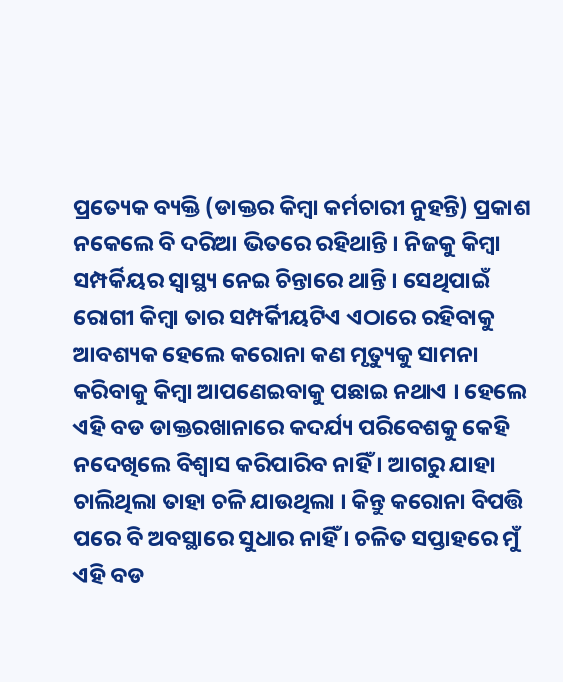ପ୍ରତ୍ୟେକ ବ୍ୟକ୍ତି (ଡାକ୍ତର କିମ୍ବା କର୍ମଚାରୀ ନୁହନ୍ତି) ପ୍ରକାଶ ନକେଲେ ବି ଦରିଆ ଭିତରେ ରହିଥାନ୍ତି । ନିଜକୁ କିମ୍ବା ସମ୍ପର୍କିୟର ସ୍ୱାସ୍ଥ୍ୟ ନେଇ ଚିନ୍ତାରେ ଥାନ୍ତି । ସେଥିପାଇଁ ରୋଗୀ କିମ୍ବା ତାର ସମ୍ପର୍କିୀୟଟିଏ ଏଠାରେ ରହିବାକୁ ଆବଶ୍ୟକ ହେଲେ କରୋନା କଣ ମୃତ୍ୟୁକୁ ସାମନା କରିବାକୁ କିମ୍ବା ଆପଣେଇବାକୁ ପଛାଇ ନଥାଏ । ହେଲେ ଏହି ବଡ ଡାକ୍ତରଖାନାରେ କଦର୍ଯ୍ୟ ପରିବେଶକୁ କେହି ନଦେଖିଲେ ବିଶ୍ୱାସ କରିପାରିବ ନାହିଁ । ଆଗରୁ ଯାହା ଚାଲିଥିଲା ତାହା ଚଳି ଯାଉଥିଲା । କିନ୍ତୁ କରୋନା ବିପତ୍ତି ପରେ ବି ଅବସ୍ଥାରେ ସୁଧାର ନାହିଁ । ଚଳିତ ସପ୍ତାହରେ ମୁଁ ଏହି ବଡ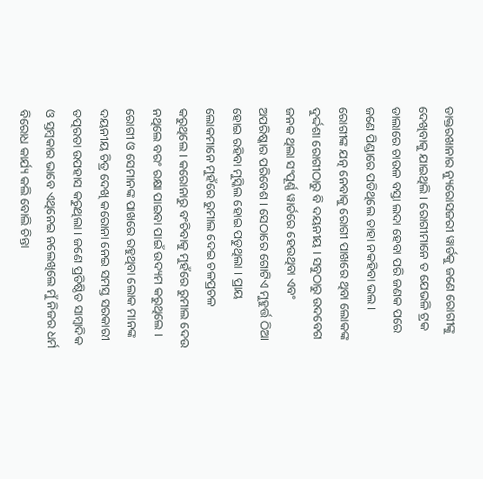ଡାକ୍ତରଖାନାର ନ୍ୟୁରୋସଜରୀ ୱାର୍ଡକୁ ଜଣେ ରୋଗୀଙ୍କୁ ଦେଖିବାକୁ ଯାଇଥିଲି । ରୋଗୀମାନେ ତ ଯେଭଳି ଟ୍ରକ ଡାଲାରେ ଚାଉଳ ବସ୍ତା ଲଦା ହେବା ପରି ଜଣକ ପରେ ଜଣେ ପିଣ୍ଡାରେ ପଡିଥିଲେ ତାହା ନକହିବା ଭଲ । ରୋଗୀଙ୍କ ଯତ୍ନ ନେବାକୁ ରୋଗୀ ପାଖରେ ଥିବା ଲୋକଙ୍କ ଦୁର୍ଦ୍ଦଶା ରୋଗୀଠାରୁ ବି ଦୟନୀୟ । ସବୁଠାରୁ ଉଦବେଗ ଜନକ ଥିଲା ସଂପୂର୍ଣ୍ଣ ୱାର୍ଡରେ ହେଉଥିବା ଏବଂ ଅପରିଷ୍କାର ପରିବେଶ । ସେଠାରେ ଗୋଟିଏ ମୁହୁର୍ତ୍ତ ଠିଆ ହୋଇ ରହିବା ମୁସ୍କିଲ ହୋଇ ପଡୁଥିଲା । ପ୍ରାୟ ଲୋକମାନେ ମୁହଁରେ ରୁମାଲ ଦେଇ ଚଳପ୍ରଚଳ କରୁଥିଲେ । କରୋନାରୁ ବଂଚିବାକୁ ମୁହଁରେ ରୁମାଲ ଦେଉ ନଥିଲେ ବରଂ ରକ୍ଷା ପାଇବା ପାଇଁ ଉଦ୍ୟମ କରୁଥିଲେ । ରୋଗୀ ଓ ସେମାନଙ୍କ ପାଖରେ ରହୁଥିବା ଲୋକ ମାନଙ୍କ ଦୟନୀୟ ଚିତ୍ର ଦେଖି କରୋନା ନେଇ ସମସ୍ତ ସରକାରୀ ତତ୍ପରତା ଉପହାସ କରୁଥିଲା । ଜଣେ ପ୍ରତିଷ୍ଠିତ ସାମ୍ବାଦିକ ଓ ସ୍ତମ୍ବକାର ଭାବେ ଏଥିନେଇ ନଲେଖିଲେ ମୁଁ ନିଜର ଧର୍ମ ବିରୋଧ କାର୍ଯ୍ୟ କଲି ବୋଲି ଚିନ୍ତା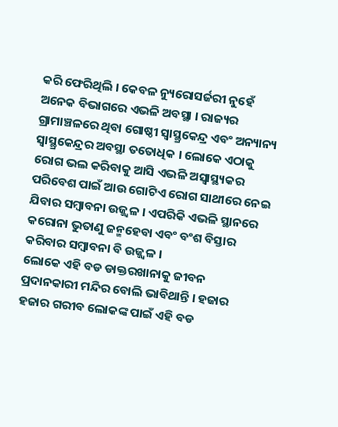କରି ଫେରିଥିଲି । କେବଳ ନ୍ୟୁରୋସର୍ଜରୀ ନୁହେଁ ଅନେକ ବିଭାଗରେ ଏଭଳି ଅବସ୍ଥା । ରାଜ୍ୟର ଗ୍ରାମାଞ୍ଚଳରେ ଥିବା ଗୋଷ୍ଠୀ ସ୍ୱାସ୍ଥ୍ରକେନ୍ଦ୍ର ଏବଂ ଅନ୍ୟାନ୍ୟ ସ୍ୱାସ୍ଥ୍ରକେନ୍ଦ୍ରର ଅବସ୍ଥା ତତୋଧିକ । ଲୋକେ ଏଠାକୁ ରୋଗ ଭଲ କରିବାକୁ ଆସି ଏଭଳି ଅସ୍ୱାସ୍ଥ୍ୟକର ପରିବେଶ ପାଇଁ ଆଉ ଗୋଟିଏ ରୋଗ ସାଥୀରେ ନେଇ ଯିବାର ସମ୍ବାବନା ଉଜ୍ଜ୍ୱଳ । ଏପରିକି ଏଭଳି ସ୍ଥାନରେ କରୋନା ଭୁତାଣୁ ଜନ୍ମହେବା ଏବଂ ବଂଶ ବିସ୍ତାର କରିବାର ସମ୍ବାବନା ବି ଉଜ୍ଜ୍ୱଳ ।
ଲୋକେ ଏହି ବଡ ଡାକ୍ତରଖାନାକୁ ଜୀବନ ପ୍ରଦାନକାରୀ ମନ୍ଦିର ବୋଲି ଭାବିଥାନ୍ତି । ହଜାର ହଜାର ଗରୀବ ଲୋକଙ୍କ ପାଇଁ ଏହି ବଡ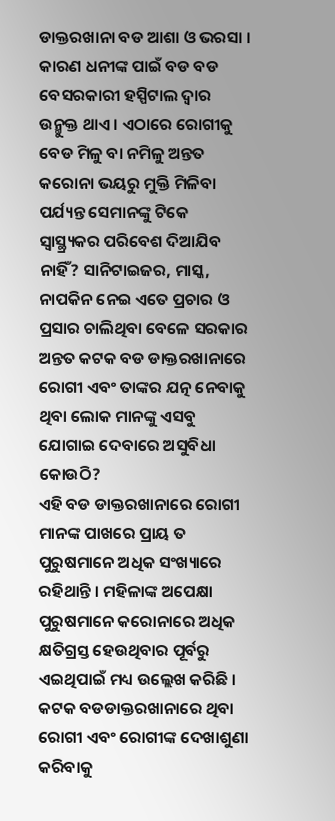ଡାକ୍ତରଖାନା ବଡ ଆଶା ଓ ଭରସା । କାରଣ ଧନୀଙ୍କ ପାଇଁ ବଡ ବଡ ବେସରକାରୀ ହସ୍ପିଟାଲ ଦ୍ୱାର ଉନ୍ମୁକ୍ତ ଥାଏ । ଏଠାରେ ରୋଗୀକୁ ବେଡ ମିଳୁ ବା ନମିଳୁ ଅନ୍ତତ କରୋନା ଭୟରୁ ମୁକ୍ତି ମିଳିବା ପର୍ଯ୍ୟନ୍ତ ସେମାନଙ୍କୁ ଟିକେ ସ୍ୱାସ୍ଥ୍ର୍ୟକର ପରିବେଶ ଦିଆଯିବ ନାହିଁ? ସାନିଟାଇଜର, ମାସ୍କ, ନାପକିନ ନେଇ ଏତେ ପ୍ରଚାର ଓ ପ୍ରସାର ଚାଲିଥିବା ବେଳେ ସରକାର ଅନ୍ତତ କଟକ ବଡ ଡାକ୍ତରଖାନାରେ ରୋଗୀ ଏବଂ ତାଙ୍କର ଯତ୍ନ ନେବାକୁ ଥିବା ଲୋକ ମାନଙ୍କୁ ଏସବୁ ଯୋଗାଇ ଦେବାରେ ଅସୁବିଧା କୋଉଠି?
ଏହି ବଡ ଡାକ୍ତରଖାନାରେ ରୋଗୀ ମାନଙ୍କ ପାଖରେ ପ୍ରାୟ ତ ପୁରୁଷମାନେ ଅଧିକ ସଂଖ୍ୟାରେ ରହିଥାନ୍ତି । ମହିଳାଙ୍କ ଅପେକ୍ଷା ପୁରୁଷମାନେ କରୋନାରେ ଅଧିକ କ୍ଷତିଗ୍ରସ୍ତ ହେଉଥିବାର ପୂର୍ବରୁ ଏଇଥିପାଇଁ ମଧ୍ୟ ଉଲ୍ଲେଖ କରିଛି । କଟକ ବଡଡାକ୍ତରଖାନାରେ ଥିବା ରୋଗୀ ଏବଂ ରୋଗୀଙ୍କ ଦେଖାଶୁଣା କରିବାକୁ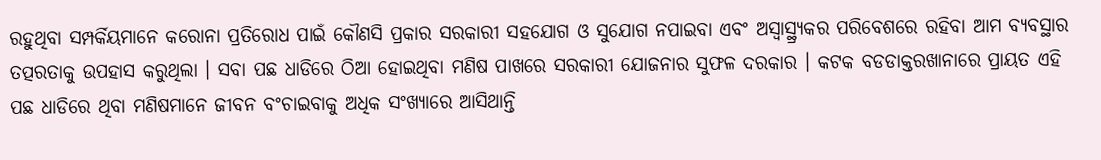ରହୁଥିବା ସମ୍ପର୍କିୟମାନେ କରୋନା ପ୍ରତିରୋଧ ପାଇଁ କୌଣସି ପ୍ରକାର ସରକାରୀ ସହଯୋଗ ଓ ସୁଯୋଗ ନପାଇବା ଏବଂ ଅସ୍ୱାସ୍ଥ୍ର୍ୟକର ପରିବେଶରେ ରହିବା ଆମ ବ୍ୟବସ୍ଥାର ତତ୍ପରତାକୁ ଉପହାସ କରୁଥିଲା । ସବା ପଛ ଧାଡିରେ ଠିଆ ହୋଇଥିବା ମଣିଷ ପାଖରେ ସରକାରୀ ଯୋଜନାର ସୁଫଳ ଦରକାର । କଟକ ବଡଡାକ୍ତରଖାନାରେ ପ୍ରାୟତ ଏହି ପଛ ଧାଡିରେ ଥିବା ମଣିଷମାନେ ଜୀବନ ବଂଚାଇବାକୁ ଅଧିକ ସଂଖ୍ୟାରେ ଆସିଥାନ୍ତି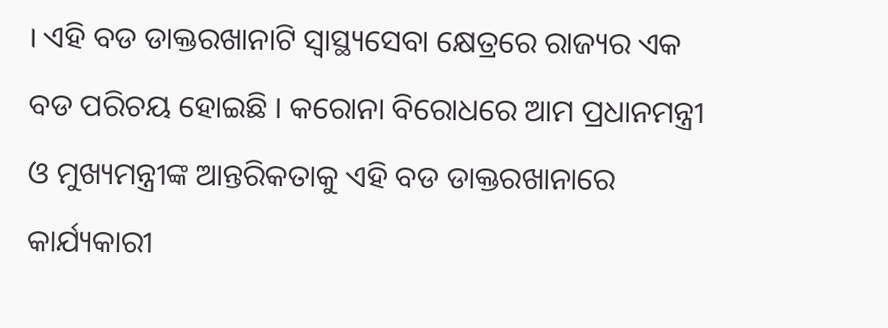। ଏହି ବଡ ଡାକ୍ତରଖାନାଟି ସ୍ୱାସ୍ଥ୍ୟସେବା କ୍ଷେତ୍ରରେ ରାଜ୍ୟର ଏକ ବଡ ପରିଚୟ ହୋଇଛି । କରୋନା ବିରୋଧରେ ଆମ ପ୍ରଧାନମନ୍ତ୍ରୀ ଓ ମୁଖ୍ୟମନ୍ତ୍ରୀଙ୍କ ଆନ୍ତରିକତାକୁ ଏହି ବଡ ଡାକ୍ତରଖାନାରେ କାର୍ଯ୍ୟକାରୀ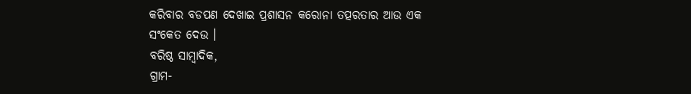କରିବାର ବଡପଣ ଦେଖାଇ ପ୍ରଶାସନ କରୋନା ତତ୍ପରତାର ଆଉ ଏକ ସଂକେତ ଦେଉ ।
ବରିଷ୍ଠ ସାମ୍ବାଦିକ,
ଗ୍ରାମ-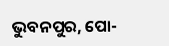ଭୁବନପୁର, ପୋ-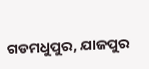ଗଡମଧୁପୁର, ଯାଜପୁର